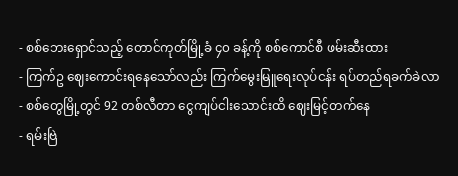- စစ်ဘေးရှောင်သည့် တောင်ကုတ်မြို့ခံ ၄၀ ခန့်ကို စစ်ကောင်စီ ဖမ်းဆီးထား
- ကြက်ဥ ဈေးကောင်းရနေသော်လည်း ကြက်မွေးမြူရေးလုပ်ငန်း ရပ်တည်ရခက်ခဲလာ
- စစ်တွေမြို့တွင် 92 တစ်လီတာ ငွေကျပ်ငါးသောင်းထိ ဈေးမြင့်တက်နေ
- ရမ်းဗြဲ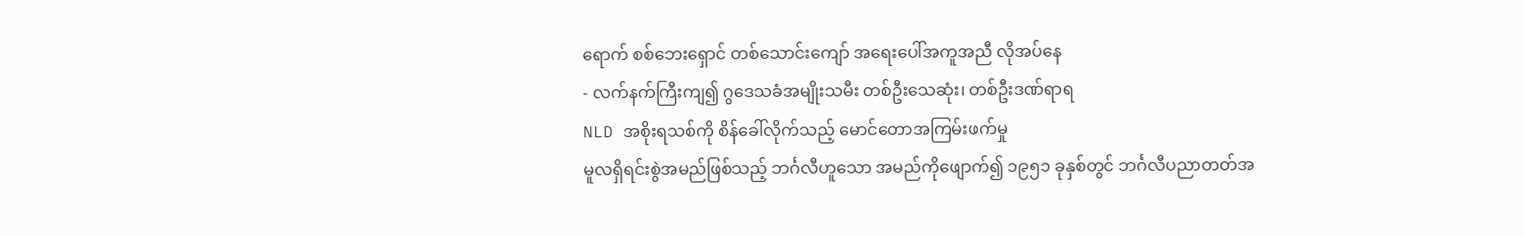ရောက် စစ်ဘေးရှောင် တစ်သောင်းကျော် အရေးပေါ်အကူအညီ လိုအပ်နေ
- လက်နက်ကြီးကျ၍ ဂွဒေသခံအမျိုးသမီး တစ်ဦးသေဆုံး၊ တစ်ဦးဒဏ်ရာရ
NLD အစိုးရသစ်ကို စိန်ခေါ်လိုက်သည့် မောင်တောအကြမ်းဖက်မှု
မူလရှိရင်းစွဲအမည်ဖြစ်သည့် ဘင်္ဂလီဟူသော အမည်ကိုဖျောက်၍ ၁၉၅၁ ခုနှစ်တွင် ဘင်္ဂလီပညာတတ်အ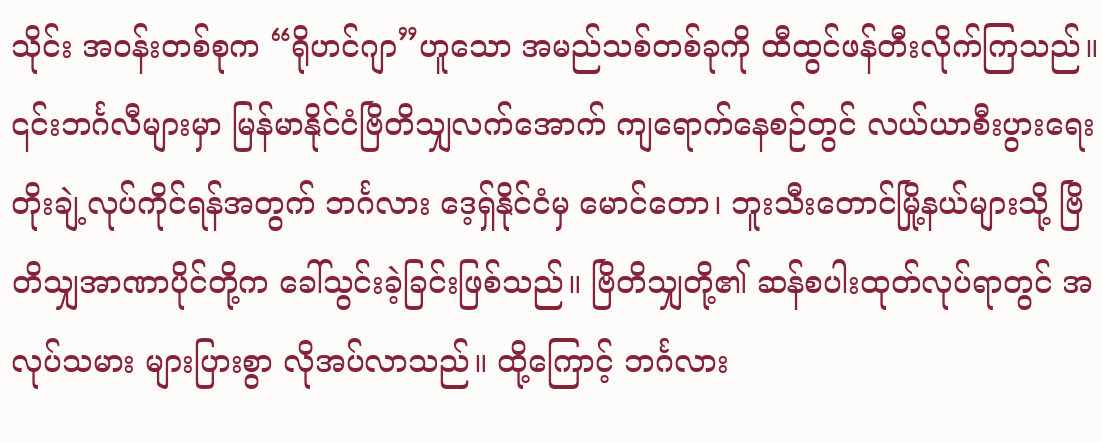သိုင်း အဝန်းတစ်စုက “ရိုဟင်ဂျာ”ဟူသော အမည်သစ်တစ်ခုကို ထီထွင်ဖန်တီးလိုက်ကြသည်။ ၎င်းဘင်္ဂလီများမှာ မြန်မာနိုင်ငံဗြိတိသျှလက်အောက် ကျရောက်နေစဉ်တွင် လယ်ယာစီးပွားရေး တိုးချဲ့လုပ်ကိုင်ရန်အတွက် ဘင်္ဂလား ဒေ့ရှ်နိုင်ငံမှ မောင်တော၊ ဘူးသီးတောင်မြို့နယ်များသို့ ဗြိတိသျှအာဏာပိုင်တို့က ခေါ်သွင်းခဲ့ခြင်းဖြစ်သည်။ ဗြိတိသျှတို့၏ ဆန်စပါးထုတ်လုပ်ရာတွင် အလုပ်သမား များပြားစွာ လိုအပ်လာသည်။ ထို့ကြောင့် ဘင်္ဂလား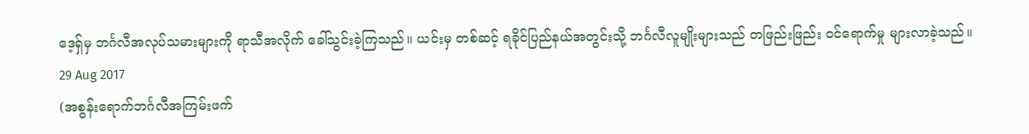ဒေ့ရှ်မှ ဘင်္ဂလီအလုပ်သမားများကို ရာသီအလိုက် ခေါ်သွင်းခဲ့ကြသည်။ ယင်းမှ တစ်ဆင့် ရခိုင်ပြည်နယ်အတွင်းသို့ ဘင်္ဂလီလူမျိုးများသည် တဖြည်းဖြည်း ဝင်ရောက်မှု များလာခဲ့သည်။
29 Aug 2017
(အစွန်းရောက်ဘင်္ဂလီအကြမ်းဖက်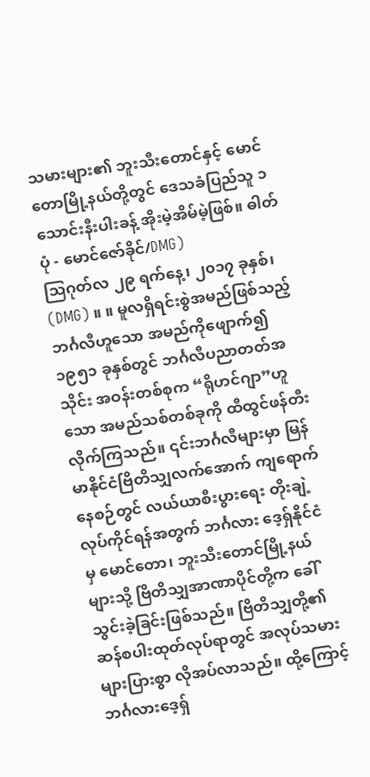သမားများ၏ ဘူးသီးတောင်နှင့် မောင်တောမြို့နယ်တို့တွင် ဒေသခံပြည်သူ ၁ သောင်းနီးပါးခန့် အိုးမဲ့အိမ်မဲ့ဖြစ်။ ဓါတ်ပုံ - မောင်ဇော်ခိုင်/DMG)
သြဂုတ်လ ၂၉ ရက်နေ့၊ ၂၀၁၇ ခုနှစ်၊ (DMG) ။ ။ မူလရှိရင်းစွဲအမည်ဖြစ်သည့် ဘင်္ဂလီဟူသော အမည်ကိုဖျောက်၍ ၁၉၅၁ ခုနှစ်တွင် ဘင်္ဂလီပညာတတ်အသိုင်း အဝန်းတစ်စုက “ရိုဟင်ဂျာ”ဟူသော အမည်သစ်တစ်ခုကို ထီထွင်ဖန်တီးလိုက်ကြသည်။ ၎င်းဘင်္ဂလီများမှာ မြန်မာနိုင်ငံဗြိတိသျှလက်အောက် ကျရောက်နေစဉ်တွင် လယ်ယာစီးပွားရေး တိုးချဲ့လုပ်ကိုင်ရန်အတွက် ဘင်္ဂလား ဒေ့ရှ်နိုင်ငံမှ မောင်တော၊ ဘူးသီးတောင်မြို့နယ်များသို့ ဗြိတိသျှအာဏာပိုင်တို့က ခေါ်သွင်းခဲ့ခြင်းဖြစ်သည်။ ဗြိတိသျှတို့၏ ဆန်စပါးထုတ်လုပ်ရာတွင် အလုပ်သမား များပြားစွာ လိုအပ်လာသည်။ ထို့ကြောင့် ဘင်္ဂလားဒေ့ရှ်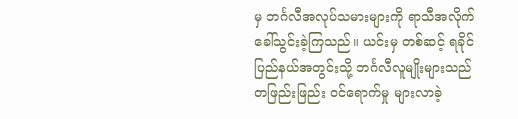မှ ဘင်္ဂလီအလုပ်သမားများကို ရာသီအလိုက် ခေါ်သွင်းခဲ့ကြသည်။ ယင်းမှ တစ်ဆင့် ရခိုင်ပြည်နယ်အတွင်းသို့ ဘင်္ဂလီလူမျိုးများသည် တဖြည်းဖြည်း ဝင်ရောက်မှု များလာခဲ့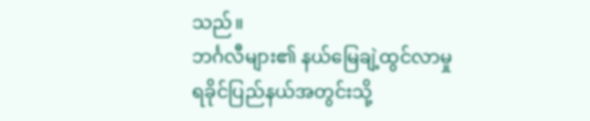သည်။
ဘင်္ဂလီများ၏ နယ်မြေချဲ့ထွင်လာမှု
ရခိုင်ပြည်နယ်အတွင်းသို့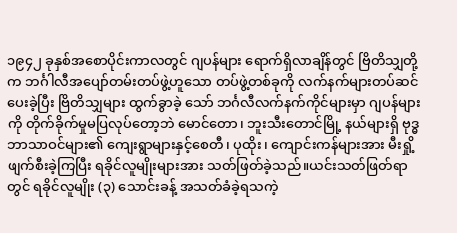၁၉၄၂ ခုနှစ်အစောပိုင်းကာလတွင် ဂျပန်များ ရောက်ရှိလာချိန်တွင် ဗြိတိသျှတို့က ဘင်္ဂါလီအပျော်တမ်းတပ်ဖွဲ့ဟူသော တပ်ဖွဲ့တစ်ခုကို လက်နက်များတပ်ဆင်ပေးခဲ့ပြီး ဗြိတိသျှများ ထွက်ခွာခဲ့ သော် ဘင်္ဂလီလက်နက်ကိုင်များမှာ ဂျပန်များကို တိုက်ခိုက်မှုမပြလုပ်တော့ဘဲ မောင်တော၊ ဘူးသီးတောင်မြို့ နယ်များရှိ ဗုဒ္ဓဘာသာဝင်များ၏ ကျေးရွာများနှင့်စေတီ၊ ပုထိုး၊ ကျောင်းကန်များအား မီးရှို့ဖျက်စီးခဲ့ကြပြီး ရခိုင်လူမျိုးများအား သတ်ဖြတ်ခဲ့သည်။ယင်းသတ်ဖြတ်ရာတွင် ရခိုင်လူမျိုး (၃) သောင်းခန့် အသတ်ခံခဲ့ရသကဲ့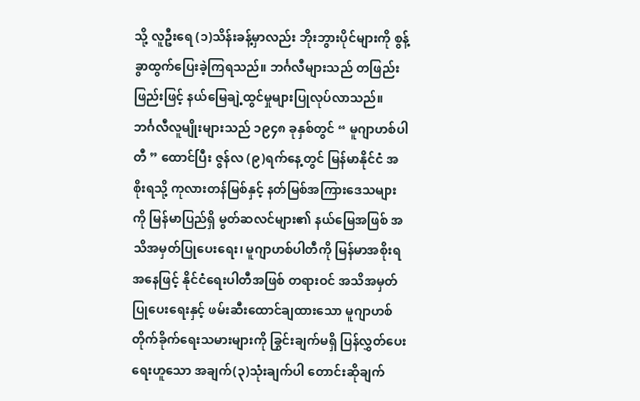သို့ လူဦးရေ (၁)သိန်းခန့်မှာလည်း ဘိုးဘွားပိုင်များကို စွန့်ခွာထွက်ပြေးခဲ့ကြရသည်။ ဘင်္ဂလီများသည် တဖြည်းဖြည်းဖြင့် နယ်မြေချဲ့ထွင်မှုများပြုလုပ်လာသည်။
ဘင်္ဂလီလူမျိုးများသည် ၁၉၄၈ ခုနှစ်တွင် “ မူဂျာဟစ်ပါတီ ” ထောင်ပြီး ဇွန်လ (၉)ရက်နေ့တွင် မြန်မာနိုင်ငံ အစိုးရသို့ ကုလားတန်မြစ်နှင့် နတ်မြစ်အကြားဒေသများကို မြန်မာပြည်ရှိ မွတ်ဆလင်များ၏ နယ်မြေအဖြစ် အသိအမှတ်ပြုပေးရေး၊ မူဂျာဟစ်ပါတီကို မြန်မာအစိုးရအနေဖြင့် နိုင်ငံရေးပါတီအဖြစ် တရားဝင် အသိအမှတ်ပြုပေးရေးနှင့် ဖမ်းဆီးထောင်ချထားသော မူဂျာဟစ်တိုက်ခိုက်ရေးသမားများကို ခြွင်းချက်မရှိ ပြန်လွှတ်ပေးရေးဟူသော အချက်(၃)သုံးချက်ပါ တောင်းဆိုချက်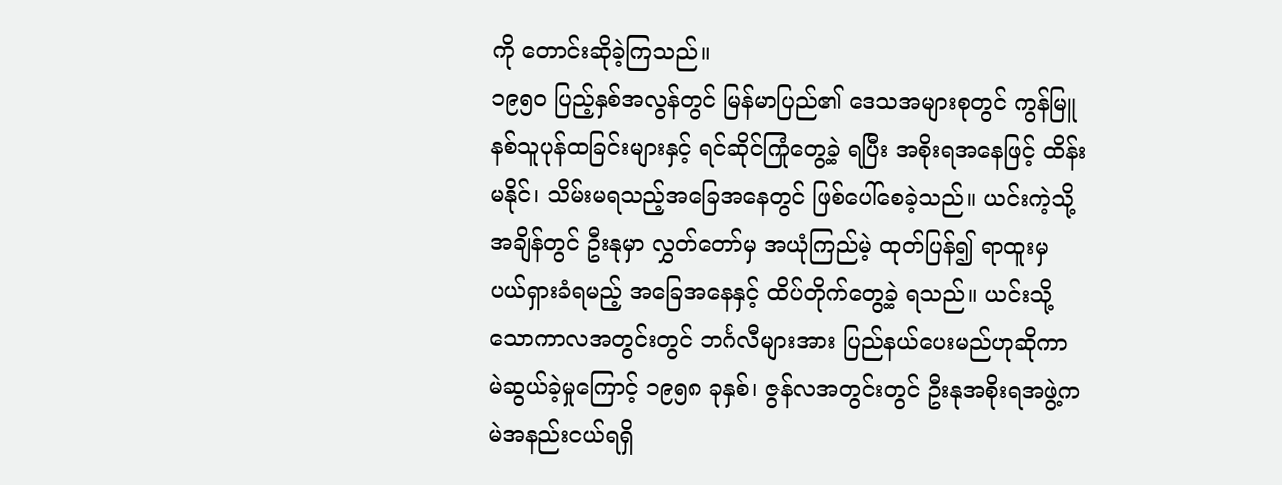ကို တောင်းဆိုခဲ့ကြသည်။
၁၉၅၀ ပြည့်နှစ်အလွန်တွင် မြန်မာပြည်၏ ဒေသအများစုတွင် ကွန်မြူနစ်သူပုန်ထခြင်းများနှင့် ရင်ဆိုင်ကြုံတွေ့ခဲ့ ရပြီး အစိုးရအနေဖြင့် ထိန်းမနိုင်၊ သိမ်းမရသည့်အခြေအနေတွင် ဖြစ်ပေါ်စေခဲ့သည်။ ယင်းကဲ့သို့ အချိန်တွင် ဦးနုမှာ လွှတ်တော်မှ အယုံကြည်မဲ့ ထုတ်ပြန်၍ ရာထူးမှ ပယ်ရှားခံရမည့် အခြေအနေနှင့် ထိပ်တိုက်တွေ့ခဲ့ ရသည်။ ယင်းသို့သောကာလအတွင်းတွင် ဘင်္ဂလီများအား ပြည်နယ်ပေးမည်ဟုဆိုကာ မဲဆွယ်ခဲ့မှုကြောင့် ၁၉၅၈ ခုနှစ်၊ ဇွန်လအတွင်းတွင် ဦးနုအစိုးရအဖွဲ့က မဲအနည်းငယ်ရရှိ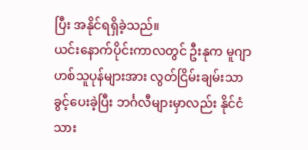ပြီး အနိုင်ရရှိခဲ့သည်။
ယင်းနောက်ပိုင်းကာလတွင် ဦးနုက မူဂျာဟစ်သူပုန်များအား လွတ်ငြိမ်းချမ်းသာခွင့်ပေးခဲ့ပြီး ဘင်္ဂလီများမှာလည်း နိုင်ငံသား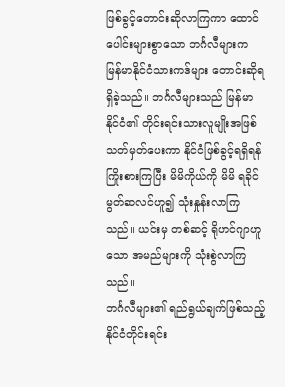ဖြစ်ခွင့်တောင်းဆိုလာကြကာ ထောင်ပေါင်းများစွာသော ဘင်္ဂလီများက မြန်မာနိုင်ငံသားကဒ်များ တောင်းဆိုရရှိခဲ့သည်။ ဘင်္ဂလီများသည် မြန်မာနိုင်ငံ၏ တိုင်းရင်းသားလူမျိုးအဖြစ် သတ်မှတ်ပေးကာ နိုင်ငံဖြစ်ခွင့်ရရှိရန် ကြိုးစားကြပြီး မိမိကိုယ်ကို မိမိ ရခိုင်မွတ်ဆလင်ဟူ၍ သုံးနှုန်းလာကြသည်။ ယင်းမှ တစ်ဆင့် ရိုဟင်ဂျာဟူသော အမည်များကို သုံးစွဲလာကြသည်။
ဘင်္ဂလီများ၏ ရည်ရွယ်ချက်ဖြစ်သည့် နိုင်ငံတိုင်းရင်း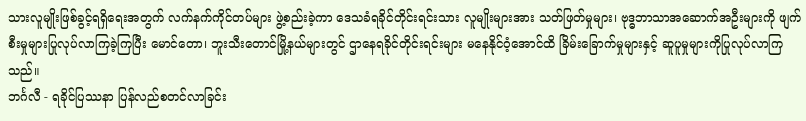သားလူမျိုးဖြစ်ခွင့်ရရှိရေးအတွက် လက်နက်ကိုင်တပ်များ ဖွဲ့စည်းခဲ့ကာ ဒေသခံရခိုင်တိုင်းရင်းသား လူမျိုးများအား သတ်ဖြတ်မှုများ၊ ဗုဒ္ဓဘာသာအဆောက်အဦးများကို ဖျက်စီးမှုများပြုလုပ်လာကြခဲ့ကြပြီး မောင်တော၊ ဘူးသီးတောင်မြို့နယ်များတွင် ဌာနေရခိုင်တိုင်းရင်းများ မနေနိုင်ဝံ့အောင်ထိ ခြိမ်းခြောက်မှုများနှင့် ဆူပူမှုများကိုပြုလုပ်လာကြသည်။
ဘင်္ဂလီ - ရခိုင်ပြဿနာ ပြန်လည်စတင်လာခြင်း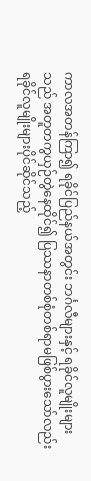ကာလအတန်ကြာ၍ ရခိုင်ပြည်နယ်အတွင်း ဘင်္ဂလီများနှင့် ရခိုင်လူမျိုးများသည် အတူတကွယှဉ်တွဲနေထိုင်၍ ပြဿနာတစ်စုံတစ်ရာမဖြစ်ပွားသော်လည်း ရခိုင်လူမျိုးများပိုင်ဆိုင်သည့်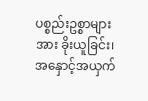ပစ္စည်းဥစ္စာများအား ခိုးယူခြင်း၊ အနှောင့်အယှက်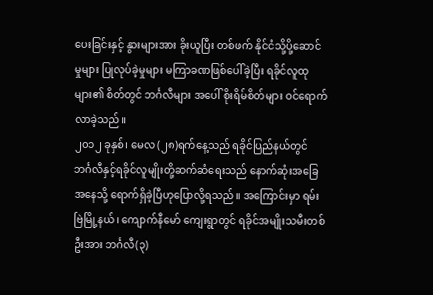ပေးခြင်းနှင့် နွားများအား ခိုးယူပြီး တစ်ဖက် နိုင်ငံသို့ပို့ဆောင်မှုများ ပြုလုပ်ခဲ့မှုများ မကြာခဏဖြစ်ပေါ်ခဲ့ပြီး ရခိုင်လူထုများ၏ စိတ်တွင် ဘင်္ဂလီများ အပေါ် စိုးရိမ်စိတ်များ ဝင်ရောက်လာခဲ့သည်။
၂၀၁၂ ခုနှစ်၊ မေလ (၂၈)ရက်နေ့သည် ရခိုင်ပြည်နယ်တွင် ဘင်္ဂလီနှင့်ရခိုင်လူမျိုးတို့ဆက်ဆံရေးသည် နောက်ဆုံးအခြေအနေသို့ ရောက်ရှိခဲ့ပြီဟုပြောလို့ရသည်။ အကြောင်းမှာ ရမ်းဗြဲမြို့နယ်၊ ကျောက်နီမော် ကျေးရွာတွင် ရခိုင်အမျိုးသမီးတစ်ဦးအား ဘင်္ဂလီ(၃)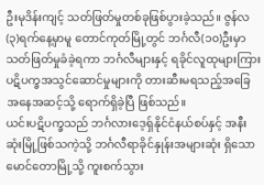ဦးမုဒိန်းကျင့် သတ်ဖြတ်မှုတစ်ခုဖြစ်ပွားခဲ့သည်။ ဇွန်လ (၃)ရက်နေ့မှာမူ တောင်ကုတ်မြို့တွင် ဘင်္ဂလီ(၁၀)ဦးမှာ သတ်ဖြတ်မှုခံခဲ့ရကာ ဘင်္ဂလီများနှင့် ရခိုင်လူထုများကြား ပဋိပက္ခအသွင်ဆောင်မှုများကို တားဆီးမရသည့်အခြေအနေအဆင့်သို့ ရောက်ရှိခဲ့ပြီ ဖြစ်သည်။
ယင်းပဋိပက္ခသည် ဘင်္ဂလားဒေ့ရှ်နိုင်ငံနယ်စပ်နှင့် အနီးဆုံးမြို့ဖြစ်သကဲ့သို့ ဘင်္ဂလီရာခိုင်နှုန်းအများဆုံး ရှိသော မောင်တောမြို့သို့ ကူးစက်သွား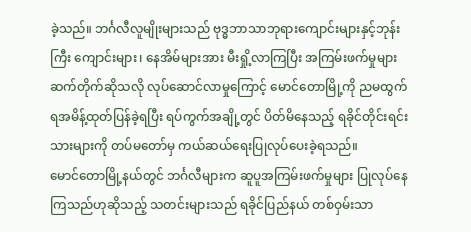ခဲ့သည်။ ဘင်္ဂလီလူမျိုးများသည် ဗုဒ္ဓဘာသာဘုရားကျောင်းများနှင့်ဘုန်းကြီး ကျောင်းများ၊ နေအိမ်များအား မီးရှို့လာကြပြီး အကြမ်းဖက်မှုများ ဆက်တိုက်ဆိုသလို လုပ်ဆောင်လာမှုကြောင့် မောင်တောမြို့ကို ညမထွက်ရအမိန့်ထုတ်ပြန်ခဲ့ရပြီး ရပ်ကွက်အချို့တွင် ပိတ်မိနေသည့် ရခိုင်တိုင်းရင်းသားများကို တပ်မတော်မှ ကယ်ဆယ်ရေးပြုလုပ်ပေးခဲ့ရသည်။
မောင်တောမြို့နယ်တွင် ဘင်္ဂလီများက ဆူပူအကြမ်းဖက်မှုများ ပြုလုပ်နေကြသည်ဟုဆိုသည့် သတင်းများသည် ရခိုင်ပြည်နယ် တစ်ဝှမ်းသာ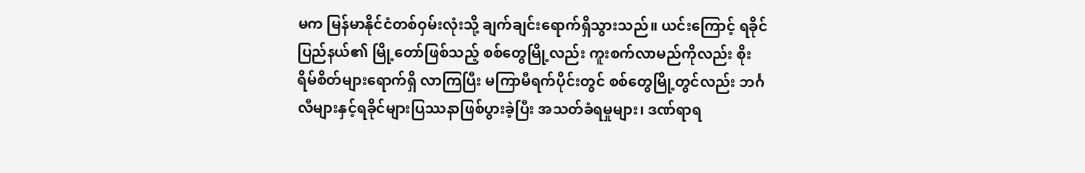မက မြန်မာနိုင်ငံတစ်ဝှမ်းလုံးသို့ ချက်ချင်းရောက်ရှိသွားသည်။ ယင်းကြောင့် ရခိုင်ပြည်နယ်၏ မြို့တော်ဖြစ်သည့် စစ်တွေမြို့လည်း ကူးစက်လာမည်ကိုလည်း စိုးရိမ်စိတ်များရောက်ရှိ လာကြပြီး မကြာမီရက်ပိုင်းတွင် စစ်တွေမြို့တွင်လည်း ဘင်္ဂလီများနှင့်ရခိုင်များပြဿနာဖြစ်ပွားခဲ့ပြီး အသတ်ခံရမှုများ၊ ဒဏ်ရာရ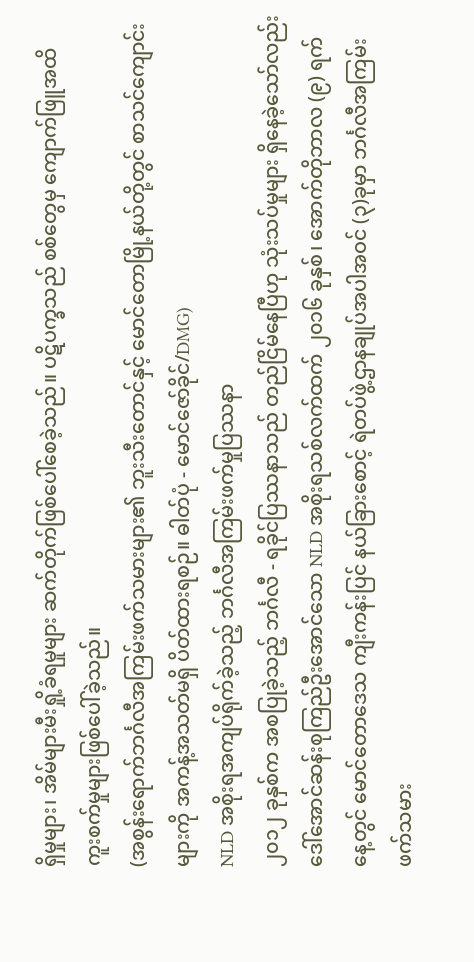ရှိမှုများ၊ အိမ်များမီးရှို့ခံရမှုများ ဆက်တိုက်ဖြစ်ပေါ်စေခဲ့သည်။ ပဋိပက္ခသည် စစ်တွေမှ ကျောက်ဖြူအထိ ကူးစက်မှုများဖြစ်ပေါ်ခဲ့သည်။
(အစွန်းရောက်ဘင်္ဂလီအကြမ်းဖက်သမားများ၏ ဘူးသီးတောင်နှင့် မောင်တောမြို့နယ်တို့တွင် စာသင်ကျောင်းများကို အကန့်အသတ်မရှိ ပိတ်ထားရစဉ်။ ဓါတ်ပုံ - မောင်ဇော်ခိုင်/DMG)
NLD အစိုးရအကျပ်ရိုက်ခဲ့သည့် ဘင်္ဂလီအကြမ်းဖက်မှုပြဿနာ
၂၀၁၂ ခုနှစ်က အစပြုခဲ့သည့် ဘင်္ဂလီ - ရခိုင်ပြဿနာသည် တည်ငြိမ်နေပြီဟု သုံးသပ်မှုများ ရှိနေခဲ့သော်လည်း ဒေါ်အောင်ဆန်းစုကြည်ဦးအောင်သော NLD အစိုးရသစ်လက်ထက် ၂၀၁၆ ခုနှစ်၊ အောက်တိုဘာလ (၉) ရက်နေ့တွင် မောင်တောဒေသ ကျီးကန်းပြင် နယ်ခြားစောင့် ရဲတပ်ဖွဲ့ဌာနချုပ်အပါအဝင် (၃)ခုမှာ ဘင်္ဂလီအကြမ်းဖက်သမား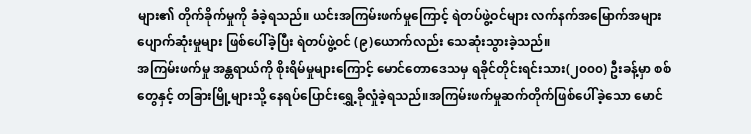များ၏ တိုက်ခိုက်မှုကို ခံခဲ့ရသည်။ ယင်းအကြမ်းဖက်မှုကြောင့် ရဲတပ်ဖွဲ့ဝင်များ လက်နက်အမြောက်အများပျောက်ဆုံးမှုများ ဖြစ်ပေါ်ခဲ့ပြီး ရဲတပ်ဖွဲ့ဝင် (၉)ယောက်လည်း သေဆုံးသွားခဲ့သည်။
အကြမ်းဖက်မှု အန္တရာယ်ကို စိုးရိမ်မှုများကြောင့် မောင်တောဒေသမှ ရခိုင်တိုင်းရင်းသား(၂၀၀၀) ဦးခန့်မှာ စစ်တွေနှင့် တခြားမြို့များသို့ နေရပ်ပြောင်းရွှေ့ခိုလှုံခဲ့ရသည်။အကြမ်းဖက်မှုဆက်တိုက်ဖြစ်ပေါ်ခဲ့သော မောင်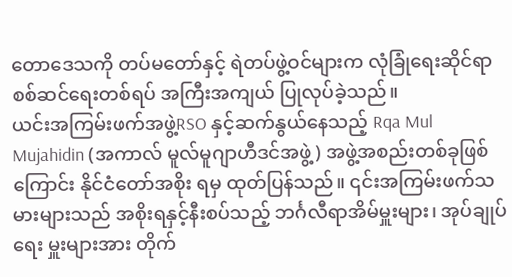တောဒေသကို တပ်မတော်နှင့် ရဲတပ်ဖွဲ့ဝင်များက လုံခြုံရေးဆိုင်ရာ စစ်ဆင်ရေးတစ်ရပ် အကြီးအကျယ် ပြုလုပ်ခဲ့သည်။
ယင်းအကြမ်းဖက်အဖွဲ့RSO နှင့်ဆက်နွယ်နေသည့် Rqa Mul Mujahidin (အကာလ် မူလ်မူဂျာဟီဒင်အဖွဲ့) အဖွဲ့အစည်းတစ်ခုဖြစ်ကြောင်း နိုင်ငံတော်အစိုး ရမှ ထုတ်ပြန်သည်။ ၎င်းအကြမ်းဖက်သမားများသည် အစိုးရနှင့်နီးစပ်သည့် ဘင်္ဂလီရာအိမ်မှူးများ၊ အုပ်ချုပ်ရေး မှူးများအား တိုက်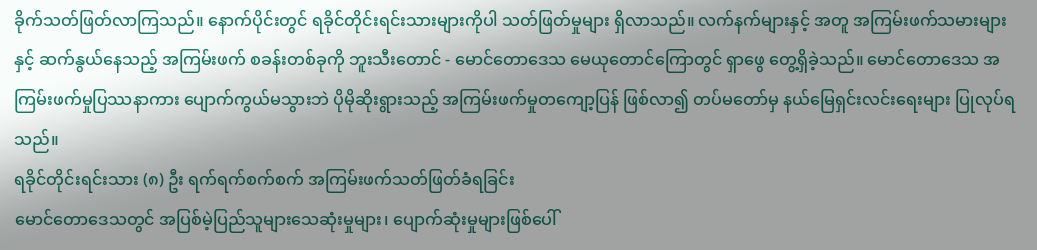ခိုက်သတ်ဖြတ်လာကြသည်။ နောက်ပိုင်းတွင် ရခိုင်တိုင်းရင်းသားများကိုပါ သတ်ဖြတ်မှုများ ရှိလာသည်။ လက်နက်များနှင့် အတူ အကြမ်းဖက်သမားများနှင့် ဆက်နွယ်နေသည့် အကြမ်းဖက် စခန်းတစ်ခုကို ဘူးသီးတောင် - မောင်တောဒေသ မေယုတောင်ကြောတွင် ရှာဖွေ တွေ့ရှိခဲ့သည်။ မောင်တောဒေသ အကြမ်းဖက်မှုပြဿနာကား ပျောက်ကွယ်မသွားဘဲ ပိုမိုဆိုးရွားသည့် အကြမ်းဖက်မှုတကျော့ပြန် ဖြစ်လာ၍ တပ်မတော်မှ နယ်မြေရှင်းလင်းရေးများ ပြုလုပ်ရသည်။
ရခိုင်တိုင်းရင်းသား (၈) ဦး ရက်ရက်စက်စက် အကြမ်းဖက်သတ်ဖြတ်ခံရခြင်း
မောင်တောဒေသတွင် အပြစ်မဲ့ပြည်သူများသေဆုံးမှုများ၊ ပျောက်ဆုံးမှုများဖြစ်ပေါ်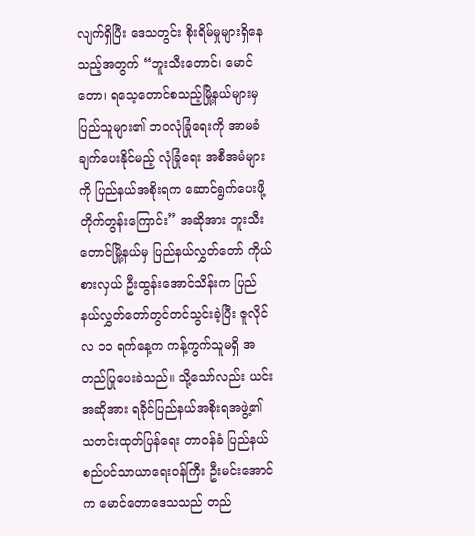လျက်ရှိပြီး ဒေသတွင်း စိုးရိမ်မှုများရှိနေသည့်အတွက် “ဘူးသီးတောင်၊ မောင်တော၊ ရသေ့တောင်စသည့်မြို့နယ်များမှ ပြည်သူများ၏ ဘဝလုံခြုံရေးကို အာမခံချက်ပေးနိုင်မည့် လုံခြုံရေး အစီအမံများကို ပြည်နယ်အစိုးရက ဆောင်ရွက်ပေးဖို့ တိုက်တွန်းကြောင်း” အဆိုအား ဘူးသီးတောင်မြို့နယ်မှ ပြည်နယ်လွှတ်တော် ကိုယ်စားလှယ် ဦးထွန်းအောင်သိန်းက ပြည်နယ်လွှတ်တော်တွင်တင်သွင်းခဲ့ပြီး ဇူလိုင်လ ၁၁ ရက်နေ့က ကန့်ကွက်သူမရှိ အတည်ပြုပေးခဲသည်။ သို့သော်လည်း ယင်းအဆိုအား ရခိုင်ပြည်နယ်အစိုးရအဖွဲ့၏ သတင်းထုတ်ပြန်ရေး တာဝန်ခံ ပြည်နယ်စည်ပင်သာယာရေးဝန်ကြီး ဦးမင်းအောင်က မောင်တောဒေသသည် တည်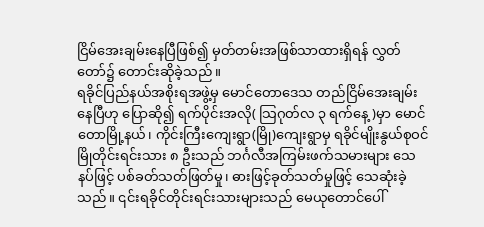ငြိမ်အေးချမ်းနေပြီဖြစ်၍ မှတ်တမ်းအဖြစ်သာထားရှိရန် လွှတ်တော်၌ တောင်းဆိုခဲ့သည်။
ရခိုင်ပြည်နယ်အစိုးရအဖွဲ့မှ မောင်တောဒေသ တည်ငြိမ်အေးချမ်းနေပြီဟု ပြောဆို၍ ရက်ပိုင်းအလို( သြဂုတ်လ ၃ ရက်နေ့)မှာ မောင်တောမြို့နယ်၊ ကိုင်းကြီးကျေးရွာ(မြို)ကျေးရွာမှ ရခိုင်မျိုးနွယ်စုဝင် မြိုတိုင်းရင်းသား ၈ ဦးသည် ဘင်္ဂလီအကြမ်းဖက်သမားများ သေနပ်ဖြင့် ပစ်ခတ်သတ်ဖြတ်မှု၊ ဓားဖြင့်ခုတ်သတ်မှုဖြင့် သေဆုံးခဲ့သည်။ ၎င်းရခိုင်တိုင်းရင်းသားများသည် မေယုတောင်ပေါ်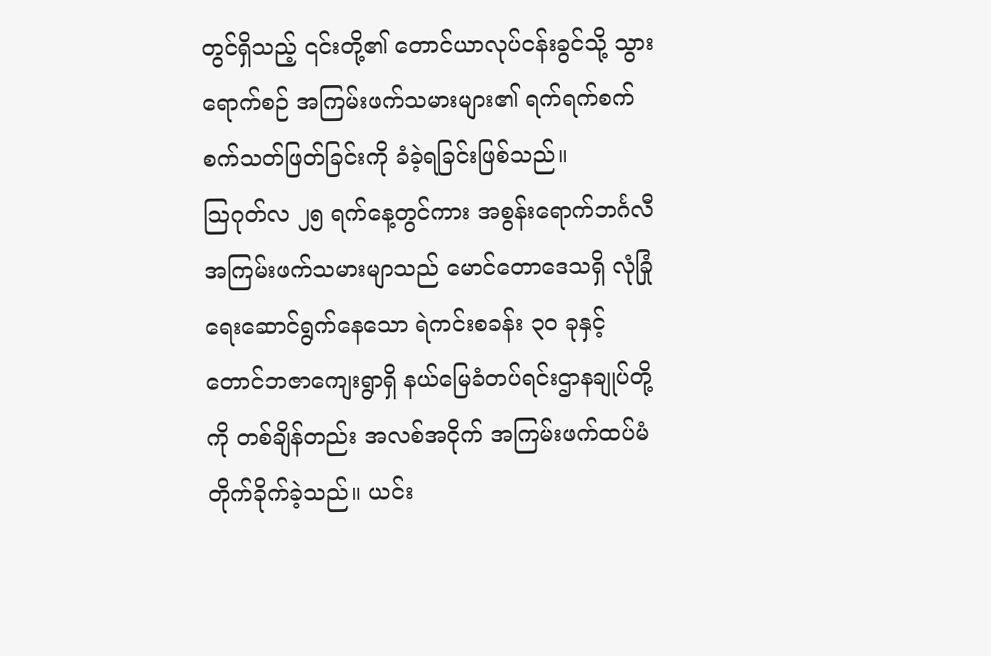တွင်ရှိသည့် ၎င်းတို့၏ တောင်ယာလုပ်ငန်းခွင်သို့ သွားရောက်စဉ် အကြမ်းဖက်သမားများ၏ ရက်ရက်စက်စက်သတ်ဖြတ်ခြင်းကို ခံခဲ့ရခြင်းဖြစ်သည်။
သြဂုတ်လ ၂၅ ရက်နေ့တွင်ကား အစွန်းရောက်ဘင်္ဂလီ အကြမ်းဖက်သမားမျာသည် မောင်တောဒေသရှိ လုံခြုံရေးဆောင်ရွက်နေသော ရဲကင်းစခန်း ၃၀ ခုနှင့် တောင်ဘဇာကျေးရွာရှိ နယ်မြေခံတပ်ရင်းဌာနချုပ်တို့ကို တစ်ချိန်တည်း အလစ်အငိုက် အကြမ်းဖက်ထပ်မံတိုက်ခိုက်ခဲ့သည်။ ယင်း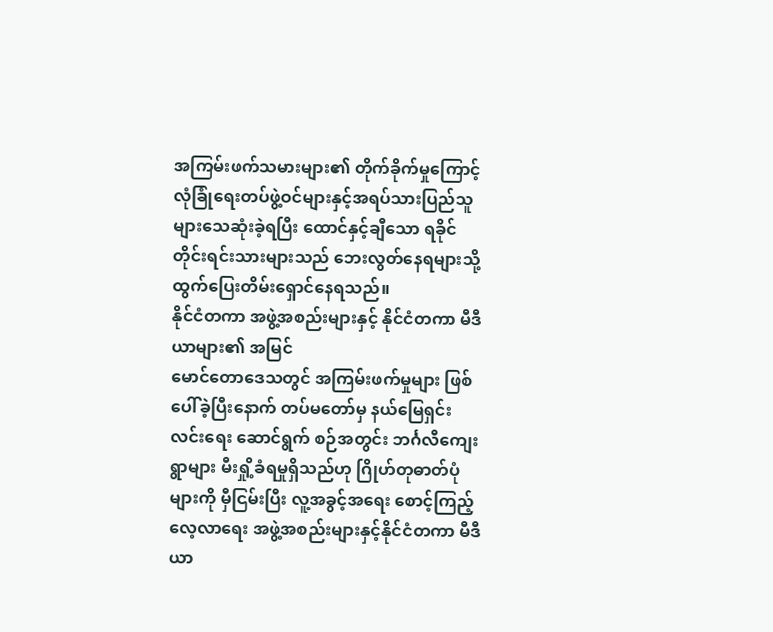အကြမ်းဖက်သမားများ၏ တိုက်ခိုက်မှုကြောင့် လုံခြုံရေးတပ်ဖွဲ့ဝင်များနှင့်အရပ်သားပြည်သူများသေဆုံးခဲ့ရပြီး ထောင်နှင့်ချီသော ရခိုင်တိုင်းရင်းသားများသည် ဘေးလွတ်နေရများသို့ ထွက်ပြေးတိမ်းရှောင်နေရသည်။
နိုင်ငံတကာ အဖွဲ့အစည်းများနှင့် နိုင်ငံတကာ မီဒီယာများ၏ အမြင်
မောင်တောဒေသတွင် အကြမ်းဖက်မှုများ ဖြစ်ပေါ်ခဲ့ပြီးနောက် တပ်မတော်မှ နယ်မြေရှင်းလင်းရေး ဆောင်ရွက် စဉ်အတွင်း ဘင်္ဂလီကျေးရွာများ မီးရှို့ခံရမှုရှိသည်ဟု ဂြိုဟ်တုဓာတ်ပုံများကို မှီငြမ်းပြီး လူ့အခွင့်အရေး စောင့်ကြည့်လေ့လာရေး အဖွဲ့အစည်းများနှင့်နိုင်ငံတကာ မီဒီယာ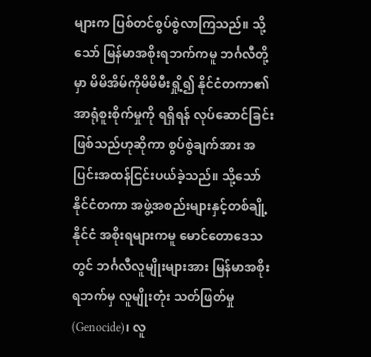များက ပြစ်တင်စွပ်စွဲလာကြသည်။ သို့သော် မြန်မာအစိုးရဘက်ကမူ ဘင်္ဂလီတို့မှာ မိမိအိမ်ကိုမိမိမီးရှို့၍ နိုင်ငံတကာ၏ အာရုံစူးစိုက်မှုကို ရရှိရန် လုပ်ဆောင်ခြင်းဖြစ်သည်ဟုဆိုကာ စွပ်စွဲချက်အား အပြင်းအထန်ငြင်းပယ်ခဲ့သည်။ သို့သော် နိုင်ငံတကာ အဖွဲ့အစည်းများနှင့်တစ်ချို့နိုင်ငံ အစိုးရများကမူ မောင်တောဒေသတွင် ဘင်္ဂလီလူမျိုးများအား မြန်မာအစိုးရဘက်မှ လူမျိုးတုံး သတ်ဖြတ်မှု(Genocide)၊ လူ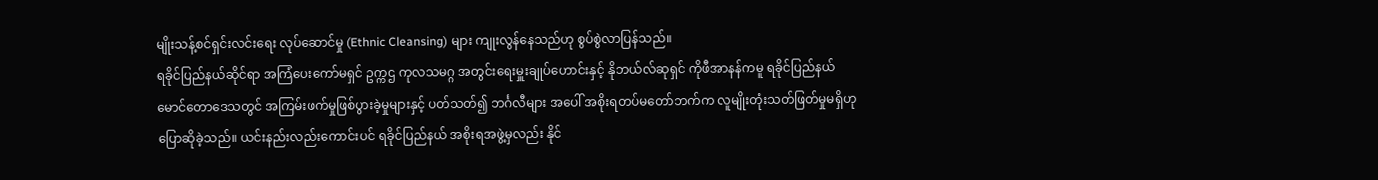မျိုးသန့်စင်ရှင်းလင်းရေး လုပ်ဆောင်မှု (Ethnic Cleansing) များ ကျုးလွန်နေသည်ဟု စွပ်စွဲလာပြန်သည်။
ရခိုင်ပြည်နယ်ဆိုင်ရာ အကြံပေးကော်မရှင် ဥက္ကဌ ကုလသမဂ္ဂ အတွင်းရေးမှူးချုပ်ဟောင်းနှင့် နိုဘယ်လ်ဆုရှင် ကိုဖီအာနန်ကမူ ရခိုင်ပြည်နယ်မောင်တောဒေသတွင် အကြမ်းဖက်မှုဖြစ်ပွားခဲ့မှုများနှင့် ပတ်သတ်၍ ဘင်္ဂလီများ အပေါ် အစိုးရတပ်မတော်ဘက်က လူမျိုးတုံးသတ်ဖြတ်မှုမရှိဟုပြောဆိုခဲ့သည်။ ယင်းနည်းလည်းကောင်းပင် ရခိုင်ပြည်နယ် အစိုးရအဖွဲ့မှလည်း နိုင်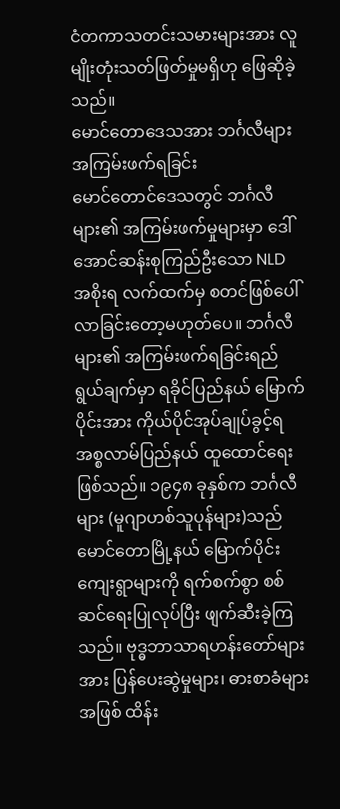ငံတကာသတင်းသမားများအား လူမျိုးတုံးသတ်ဖြတ်မှုမရှိဟု ဖြေဆိုခဲ့သည်။
မောင်တောဒေသအား ဘင်္ဂလီများအကြမ်းဖက်ရခြင်း
မောင်တောင်ဒေသတွင် ဘင်္ဂလီများ၏ အကြမ်းဖက်မှုများမှာ ဒေါ်အောင်ဆန်းစုကြည်ဦးသော NLD အစိုးရ လက်ထက်မှ စတင်ဖြစ်ပေါ်လာခြင်းတော့မဟုတ်ပေ။ ဘင်္ဂလီများ၏ အကြမ်းဖက်ရခြင်းရည်ရွယ်ချက်မှာ ရခိုင်ပြည်နယ် မြောက်ပိုင်းအား ကိုယ်ပိုင်အုပ်ချုပ်ခွင့်ရ အစ္စလာမ်ပြည်နယ် ထူထောင်ရေးဖြစ်သည်။ ၁၉၄၈ ခုနှစ်က ဘင်္ဂလီများ (မူဂျာဟစ်သူပုန်များ)သည် မောင်တောမြို့နယ် မြောက်ပိုင်းကျေးရွာများကို ရက်စက်စွာ စစ်ဆင်ရေးပြုလုပ်ပြီး ဖျက်ဆီးခဲ့ကြသည်။ ဗုဒ္ဓဘာသာရဟန်းတော်များအား ပြန်ပေးဆွဲမှုများ၊ ဓားစာခံများအဖြစ် ထိန်း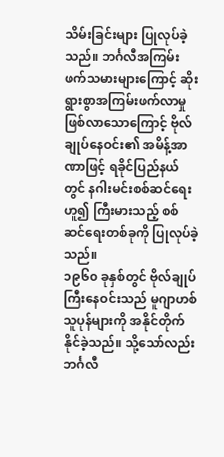သိမ်းခြင်းများ ပြုလုပ်ခဲ့သည်။ ဘင်္ဂလီအကြမ်းဖက်သမားများကြောင့် ဆိုးရွားစွာအကြမ်းဖက်လာမှု ဖြစ်လာသောကြောင့် ဗိုလ်ချုပ်နေဝင်း၏ အမိန့်အာဏာဖြင့် ရခိုင်ပြည်နယ်တွင် နဂါးမင်းစစ်ဆင်ရေးဟူ၍ ကြီးမားသည့် စစ်ဆင်ရေးတစ်ခုကို ပြုလုပ်ခဲ့သည်။
၁၉၆၀ ခုနှစ်တွင် ဗိုလ်ချုပ်ကြီးနေဝင်းသည် မူဂျာဟစ်သူပုန်များကို အနိုင်တိုက်နိုင်ခဲ့သည်။ သို့သော်လည်း ဘင်္ဂလီ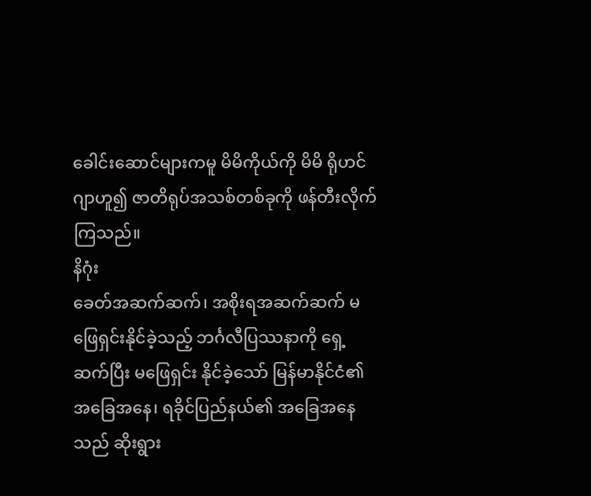ခေါင်းဆောင်များကမူ မိမိကိုယ်ကို မိမိ ရိုဟင်ဂျာဟူ၍ ဇာတိရုပ်အသစ်တစ်ခုကို ဖန်တီးလိုက်ကြသည်။
နိဂုံး
ခေတ်အဆက်ဆက်၊ အစိုးရအဆက်ဆက် မဖြေရှင်းနိုင်ခဲ့သည့် ဘင်္ဂလီပြဿနာကို ရှေ့ဆက်ပြီး မဖြေရှင်း နိုင်ခဲ့သော် မြန်မာနိုင်ငံ၏ အခြေအနေ၊ ရခိုင်ပြည်နယ်၏ အခြေအနေသည် ဆိုးရွား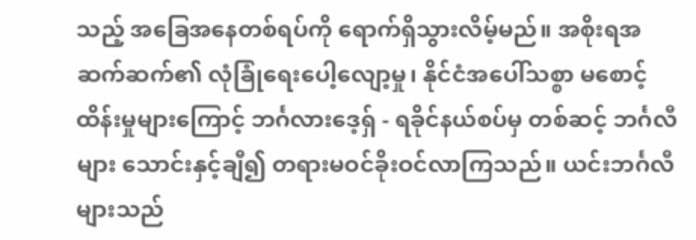သည့် အခြေအနေတစ်ရပ်ကို ရောက်ရှိသွားလိမ့်မည်။ အစိုးရအဆက်ဆက်၏ လုံခြုံရေးပေါ့လျော့မှု၊ နိုင်ငံအပေါ်သစ္စာ မစောင့်ထိန်းမှုများကြောင့် ဘင်္ဂလားဒေ့ရှ် - ရခိုင်နယ်စပ်မှ တစ်ဆင့် ဘင်္ဂလီများ သောင်းနှင့်ချီ၍ တရားမဝင်ခိုးဝင်လာကြသည်။ ယင်းဘင်္ဂလီများသည်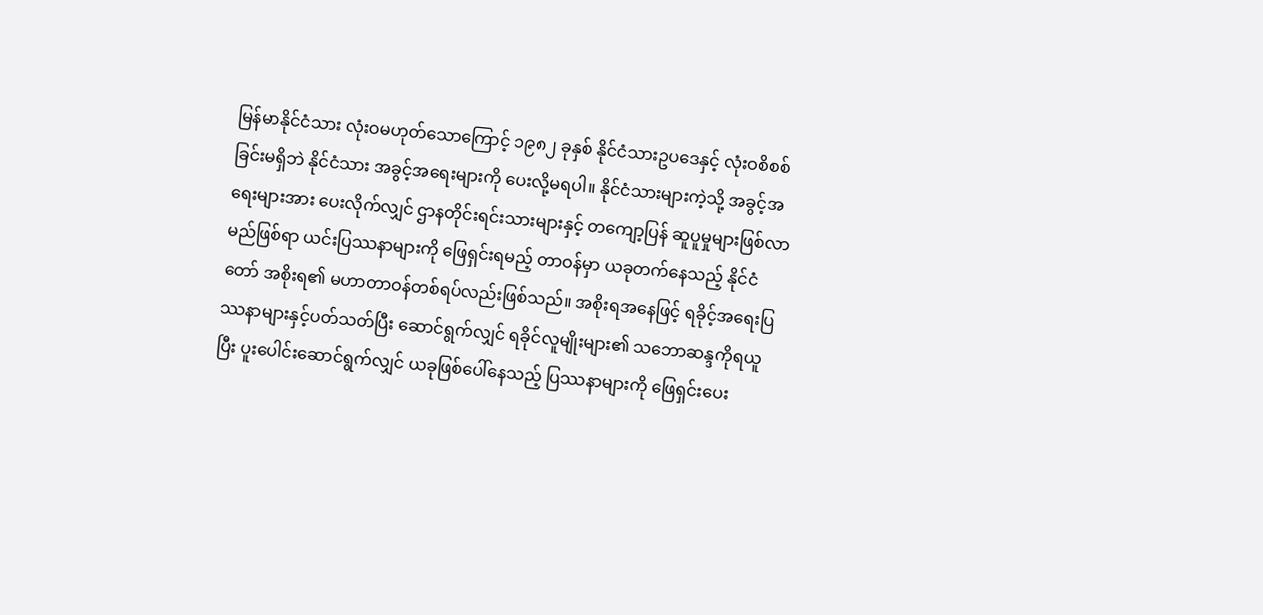မြန်မာနိုင်ငံသား လုံးဝမဟုတ်သောကြောင့် ၁၉၈၂ ခုနှစ် နိုင်ငံသားဥပဒေနှင့် လုံးဝစိစစ်ခြင်းမရှိဘဲ နိုင်ငံသား အခွင့်အရေးများကို ပေးလို့မရပါ။ နိုင်ငံသားများကဲ့သို့ အခွင့်အရေးများအား ပေးလိုက်လျှင် ဌာနတိုင်းရင်းသားများနှင့် တကျော့ပြန် ဆူပူမှုများဖြစ်လာမည်ဖြစ်ရာ ယင်းပြဿနာများကို ဖြေရှင်းရမည့် တာဝန်မှာ ယခုတက်နေသည့် နိုင်ငံတော် အစိုးရ၏ မဟာတာဝန်တစ်ရပ်လည်းဖြစ်သည်။ အစိုးရအနေဖြင့် ရခိုင့်အရေးပြဿနာများနှင့်ပတ်သတ်ပြီး ဆောင်ရွက်လျှင် ရခိုင်လူမျိုးများ၏ သဘောဆန္ဒကိုရယူပြီး ပူးပေါင်းဆောင်ရွက်လျှင် ယခုဖြစ်ပေါ်နေသည့် ပြဿနာများကို ဖြေရှင်းပေး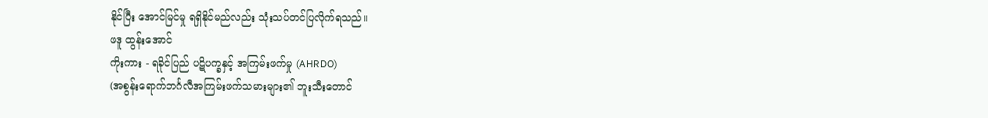နိုင်ပြီး အောင်မြင်မှု ရရှိနိုင်မည်လည်း သုံးသပ်တင်ပြလိုက်ရသည်။
ဖဒူ ထွန်းအောင်
ကိုးကား - ရခိုင်ပြည် ပဋိပက္ခနှင့် အကြမ်းဖက်မှု (AHRDO)
(အစွန်းရောက်ဘင်္ဂလီအကြမ်းဖက်သမားများ၏ ဘူးသီးတောင်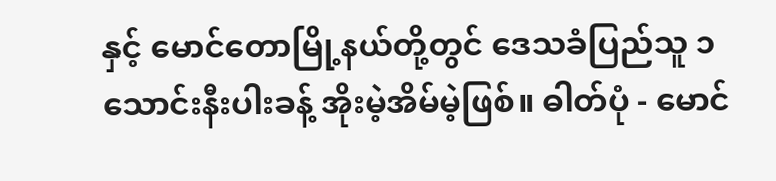နှင့် မောင်တောမြို့နယ်တို့တွင် ဒေသခံပြည်သူ ၁ သောင်းနီးပါးခန့် အိုးမဲ့အိမ်မဲ့ဖြစ်။ ဓါတ်ပုံ - မောင်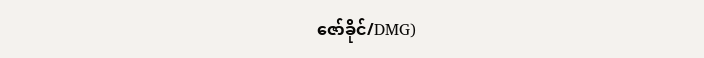ဇော်ခိုင်/DMG)